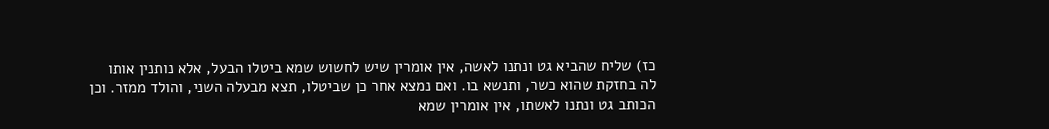כז) שליח שהביא גט ונתנו לאשה, אין אומרין שיש לחשוש שמא ביטלו הבעל, אלא נותנין אותו לה בחזקת שהוא כשר, ותנשא בו. ואם נמצא אחר כן שביטלו, תצא מבעלה השני, והולד ממזר. וכן הכותב גט ונתנו לאשתו, אין אומרין שמא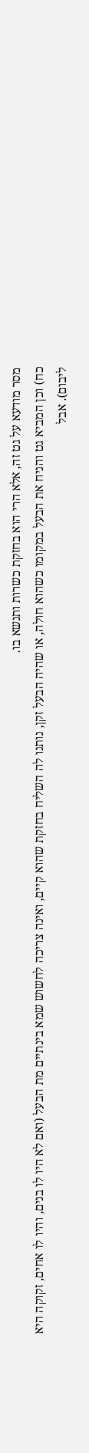מסר מודעא על גט זה, אלא הרי הוא בחזקת כשרות ותנשא בו.
כח) וכן המביא גט והניח את הבעל במקומו כשהוא חולה, או שהיה הבעל זקן, נותנו לה השליח בחזקת שהוא קיים, ואינה צריכה לחשוש שמא בינתיים מת הבעל (ואם לא היו לו בנים, והיו לו אחים, זקוקה היא ליבום). אבל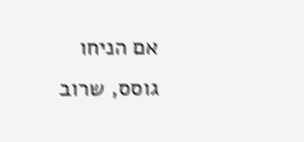אם הניחו גוסס, שרוב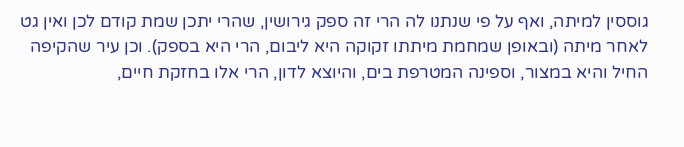גוססין למיתה, ואף על פי שנתנו לה הרי זה ספק גירושין, שהרי יתכן שמת קודם לכן ואין גט לאחר מיתה (ובאופן שמחמת מיתתו זקוקה היא ליבום, הרי היא בספק). וכן עיר שהקיפה החיל והיא במצור, וספינה המטרפת בים, והיוצא לדון, הרי אלו בחזקת חיים,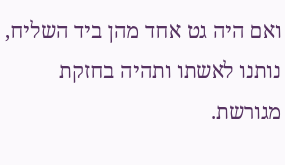ואם היה גט אחד מהן ביד השליח, נותנו לאשתו ותהיה בחזקת מגורשת.